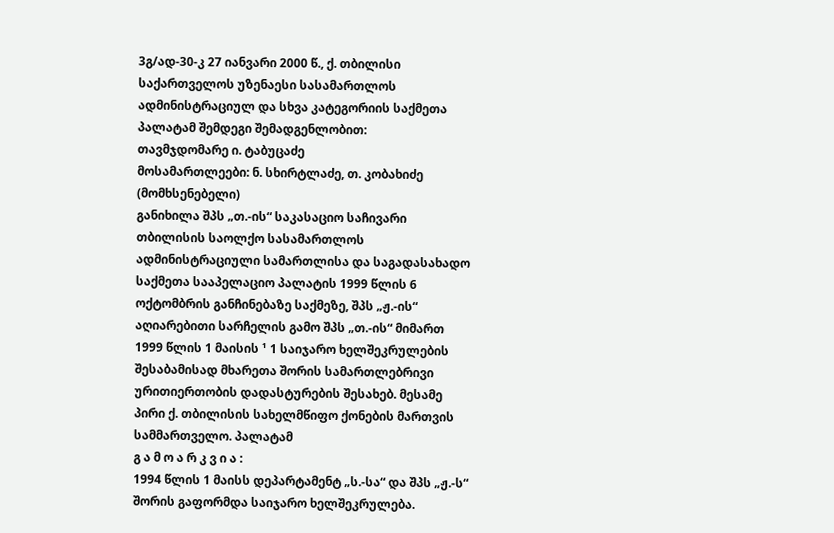3გ/ად-30-კ 27 იანვარი 2000 წ., ქ. თბილისი
საქართველოს უზენაესი სასამართლოს ადმინისტრაციულ და სხვა კატეგორიის საქმეთა პალატამ შემდეგი შემადგენლობით:
თავმჯდომარე ი. ტაბუცაძე
მოსამართლეები: ნ. სხირტლაძე, თ. კობახიძე (მომხსენებელი)
განიხილა შპს „თ.-ის“ საკასაციო საჩივარი თბილისის საოლქო სასამართლოს ადმინისტრაციული სამართლისა და საგადასახადო საქმეთა სააპელაციო პალატის 1999 წლის 6 ოქტომბრის განჩინებაზე საქმეზე, შპს „ჟ.-ის“ აღიარებითი სარჩელის გამო შპს „თ.-ის“ მიმართ 1999 წლის 1 მაისის ¹ 1 საიჯარო ხელშეკრულების შესაბამისად მხარეთა შორის სამართლებრივი ურითიერთობის დადასტურების შესახებ. მესამე პირი ქ. თბილისის სახელმწიფო ქონების მართვის სამმართველო. პალატამ
გ ა მ ო ა რ კ ვ ი ა :
1994 წლის 1 მაისს დეპარტამენტ „ს.-სა“ და შპს „ჟ.-ს“ შორის გაფორმდა საიჯარო ხელშეკრულება.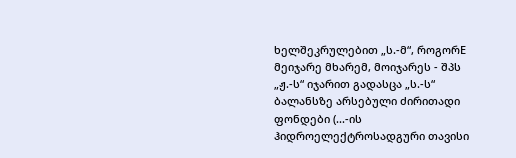ხელშეკრულებით „ს.-მ“, როგორE მეიჯარე მხარემ, მოიჯარეს - შპს „ჟ.-ს“ იჯარით გადასცა „ს.-ს“ ბალანსზე არსებული ძირითადი ფონდები (...-ის ჰიდროელექტროსადგური თავისი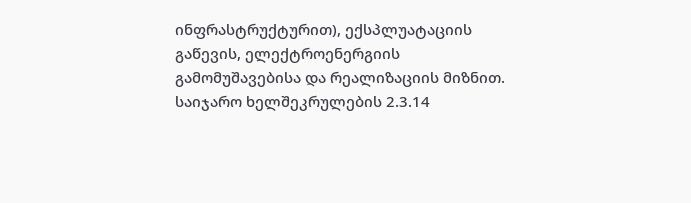ინფრასტრუქტურით), ექსპლუატაციის გაწევის, ელექტროენერგიის გამომუშავებისა და რეალიზაციის მიზნით. საიჯარო ხელშეკრულების 2.3.14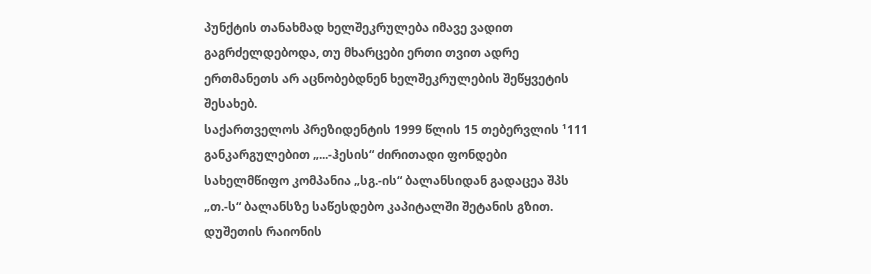პუნქტის თანახმად ხელშეკრულება იმავე ვადით გაგრძელდებოდა, თუ მხარცები ერთი თვით ადრე ერთმანეთს არ აცნობებდნენ ხელშეკრულების შეწყვეტის შესახებ.
საქართველოს პრეზიდენტის 1999 წლის 15 თებერვლის ¹111 განკარგულებით „...-ჰესის“ ძირითადი ფონდები სახელმწიფო კომპანია „სგ.-ის“ ბალანსიდან გადაცეა შპს „თ.-ს“ ბალანსზე საწესდებო კაპიტალში შეტანის გზით.
დუშეთის რაიონის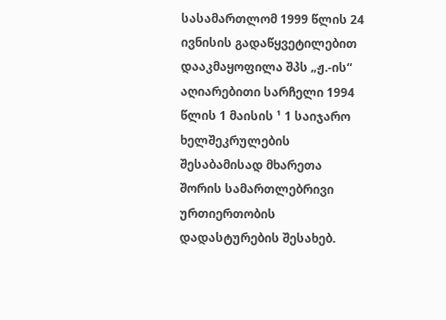სასამართლომ 1999 წლის 24 ივნისის გადაწყვეტილებით დააკმაყოფილა შპს „ჟ.-ის“ აღიარებითი სარჩელი 1994 წლის 1 მაისის ¹ 1 საიჯარო ხელშეკრულების შესაბამისად მხარეთა შორის სამართლებრივი ურთიერთობის დადასტურების შესახებ.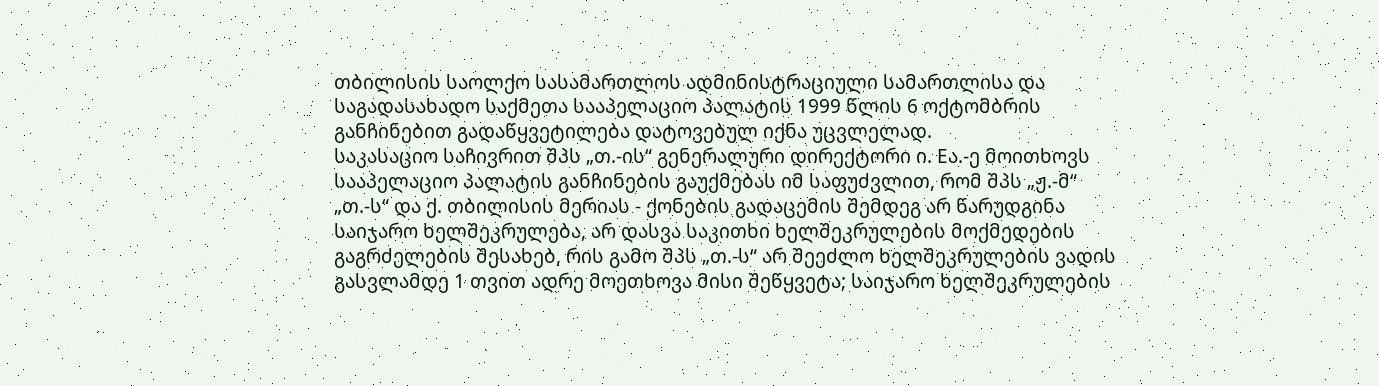თბილისის საოლქო სასამართლოს ადმინისტრაციული სამართლისა და საგადასახადო საქმეთა სააპელაციო პალატის 1999 წლის 6 ოქტომბრის განჩინებით გადაწყვეტილება დატოვებულ იქნა უცვლელად.
საკასაციო საჩივრით შპს „თ.-ის“ გენერალური დირექტორი ი. Eა.-ე მოითხოვს სააპელაციო პალატის განჩინების გაუქმებას იმ საფუძვლით, რომ შპს „ჟ.-მ“ „თ.-ს“ და ქ. თბილისის მერიას - ქონების გადაცემის შემდეგ არ წარუდგინა საიჯარო ხელშეკრულება, არ დასვა საკითხი ხელშეკრულების მოქმედების გაგრძელების შესახებ, რის გამო შპს „თ.-ს“ არ შეეძლო ხელშეკრულების ვადის გასვლამდე 1 თვით ადრე მოეთხოვა მისი შეწყვეტა; საიჯარო ხელშეკრულების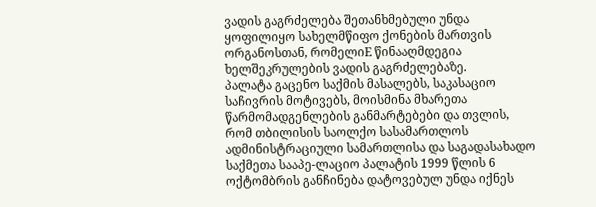ვადის გაგრძელება შეთანხმებული უნდა ყოფილიყო სახელმწიფო ქონების მართვის ორგანოსთან, რომელიE წინააღმდეგია ხელშეკრულების ვადის გაგრძელებაზე.
პალატა გაცენო საქმის მასალებს, საკასაციო საჩივრის მოტივებს, მოისმინა მხარეთა წარმომადგენლების განმარტებები და თვლის, რომ თბილისის საოლქო სასამართლოს ადმინისტრაციული სამართლისა და საგადასახადო საქმეთა სააპე-ლაციო პალატის 1999 წლის 6 ოქტომბრის განჩინება დატოვებულ უნდა იქნეს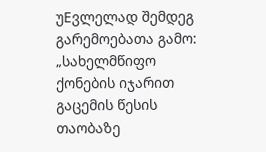უEვლელად შემდეგ გარემოებათა გამო:
„სახელმწიფო ქონების იჯარით გაცემის წესის თაობაზე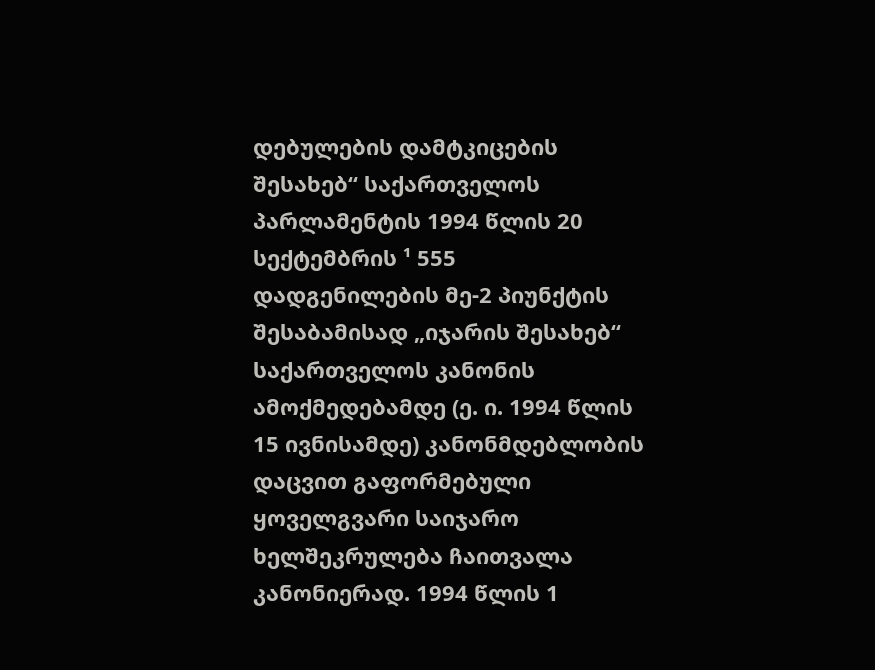დებულების დამტკიცების შესახებ“ საქართველოს პარლამენტის 1994 წლის 20 სექტემბრის ¹ 555 დადგენილების მე-2 პიუნქტის შესაბამისად „იჯარის შესახებ“ საქართველოს კანონის ამოქმედებამდე (ე. ი. 1994 წლის 15 ივნისამდე) კანონმდებლობის დაცვით გაფორმებული ყოველგვარი საიჯარო ხელშეკრულება ჩაითვალა კანონიერად. 1994 წლის 1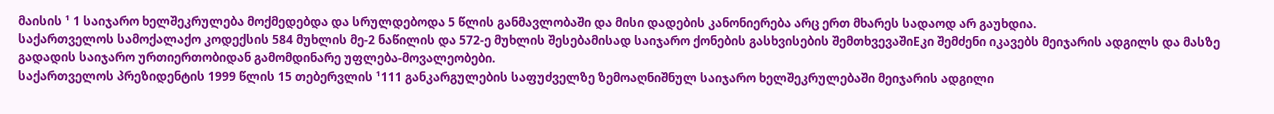მაისის ¹ 1 საიჯარო ხელშეკრულება მოქმედებდა და სრულდებოდა 5 წლის განმავლობაში და მისი დადების კანონიერება არც ერთ მხარეს სადაოდ არ გაუხდია.
საქართველოს სამოქალაქო კოდექსის 584 მუხლის მე-2 ნაწილის და 572-ე მუხლის შესებამისად საიჯარო ქონების გასხვისების შემთხვევაშიEკი შემძენი იკავებს მეიჯარის ადგილს და მასზე გადადის საიჯარო ურთიერთობიდან გამომდინარე უფლება-მოვალეობები.
საქართველოს პრეზიდენტის 1999 წლის 15 თებერვლის ¹111 განკარგულების საფუძველზე ზემოაღნიშნულ საიჯარო ხელშეკრულებაში მეიჯარის ადგილი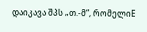დაიკავა შპს „თ.-მ“, რომელიE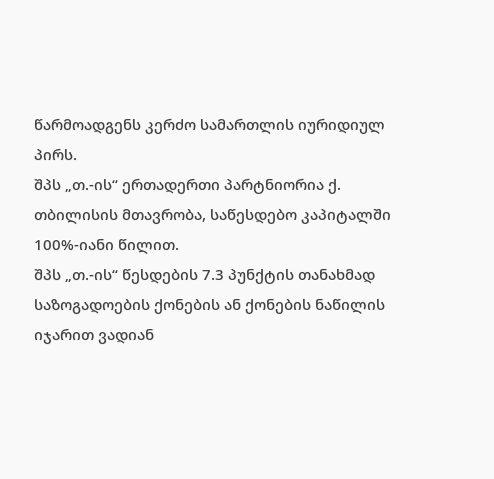წარმოადგენს კერძო სამართლის იურიდიულ პირს.
შპს „თ.-ის“ ერთადერთი პარტნიორია ქ. თბილისის მთავრობა, საწესდებო კაპიტალში 100%-იანი წილით.
შპს „თ.-ის“ წესდების 7.3 პუნქტის თანახმად საზოგადოების ქონების ან ქონების ნაწილის იჯარით ვადიან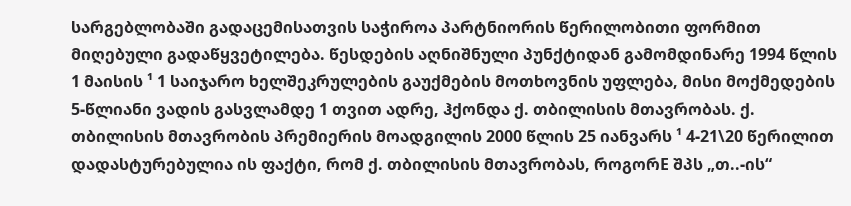სარგებლობაში გადაცემისათვის საჭიროა პარტნიორის წერილობითი ფორმით მიღებული გადაწყვეტილება. წესდების აღნიშნული პუნქტიდან გამომდინარე 1994 წლის 1 მაისის ¹ 1 საიჯარო ხელშეკრულების გაუქმების მოთხოვნის უფლება, მისი მოქმედების 5-წლიანი ვადის გასვლამდე 1 თვით ადრე, ჰქონდა ქ. თბილისის მთავრობას. ქ. თბილისის მთავრობის პრემიერის მოადგილის 2000 წლის 25 იანვარს ¹ 4-21\20 წერილით დადასტურებულია ის ფაქტი, რომ ქ. თბილისის მთავრობას, როგორE შპს „თ..-ის“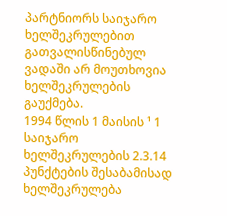პარტნიორს საიჯარო ხელშეკრულებით გათვალისწინებულ ვადაში არ მოუთხოვია ხელშეკრულების გაუქმება.
1994 წლის 1 მაისის ¹ 1 საიჯარო ხელშეკრულების 2.3.14 პუნქტების შესაბამისად ხელშეკრულება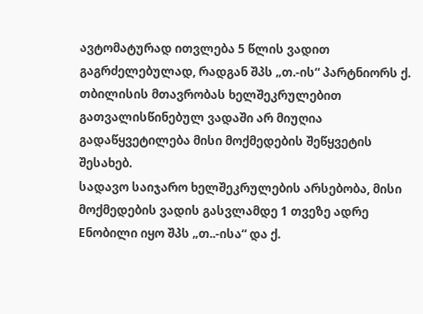ავტომატურად ითვლება 5 წლის ვადით გაგრძელებულად, რადგან შპს „თ.-ის“ პარტნიორს ქ. თბილისის მთავრობას ხელშეკრულებით გათვალისწინებულ ვადაში არ მიუღია გადაწყვეტილება მისი მოქმედების შეწყვეტის შესახებ.
სადავო საიჯარო ხელშეკრულების არსებობა, მისი მოქმედების ვადის გასვლამდე 1 თვეზე ადრე Eნობილი იყო შპს „თ..-ისა“ და ქ.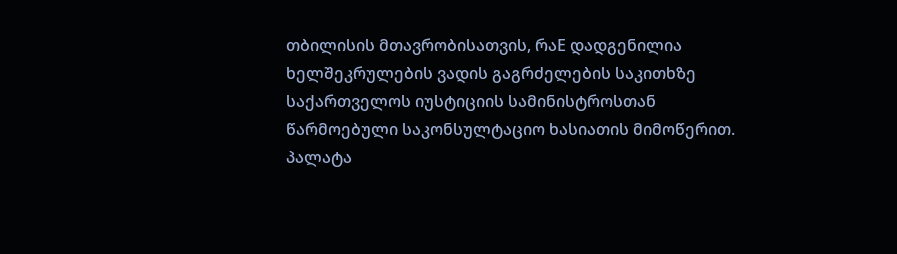თბილისის მთავრობისათვის, რაE დადგენილია ხელშეკრულების ვადის გაგრძელების საკითხზე საქართველოს იუსტიციის სამინისტროსთან წარმოებული საკონსულტაციო ხასიათის მიმოწერით.
პალატა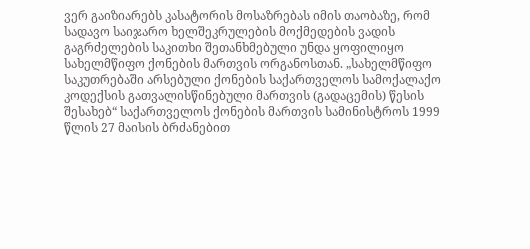ვერ გაიზიარებს კასატორის მოსაზრებას იმის თაობაზე, რომ სადავო საიჯარო ხელშეკრულების მოქმედების ვადის გაგრძელების საკითხი შეთანხმებული უნდა ყოფილიყო სახელმწიფო ქონების მართვის ორგანოსთან. „სახელმწიფო საკუთრებაში არსებული ქონების საქართველოს სამოქალაქო კოდექსის გათვალისწინებული მართვის (გადაცემის) წესის შესახებ“ საქართველოს ქონების მართვის სამინისტროს 1999 წლის 27 მაისის ბრძანებით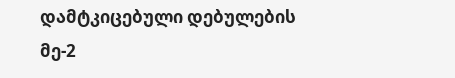დამტკიცებული დებულების მე-2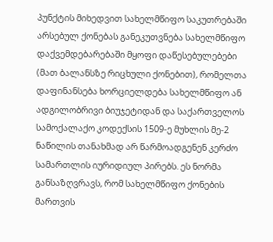პუნქტის მიხედვით სახელმწიფო საკუთრებაში არსებულ ქონებას განეკუთვნება სახელმწიფო დაქვემდებარებაში მყოფი დაწესებულებები (მათ ბალანსზე რიცხული ქონებით), რომელთა დაფინანსება ხორციელდება სახელმწიფო ან ადგილობრივი ბიუჯეტიდან და საქართველოს სამოქალაქო კოდექსის 1509-ე მუხლის მე-2 ნაწილის თანახმად არ წარმოადგენენ კერძო სამართლის იურიდიულ პირებს. ეს ნორმა განსაზღვრავს, რომ სახელმწიფო ქონების მართვის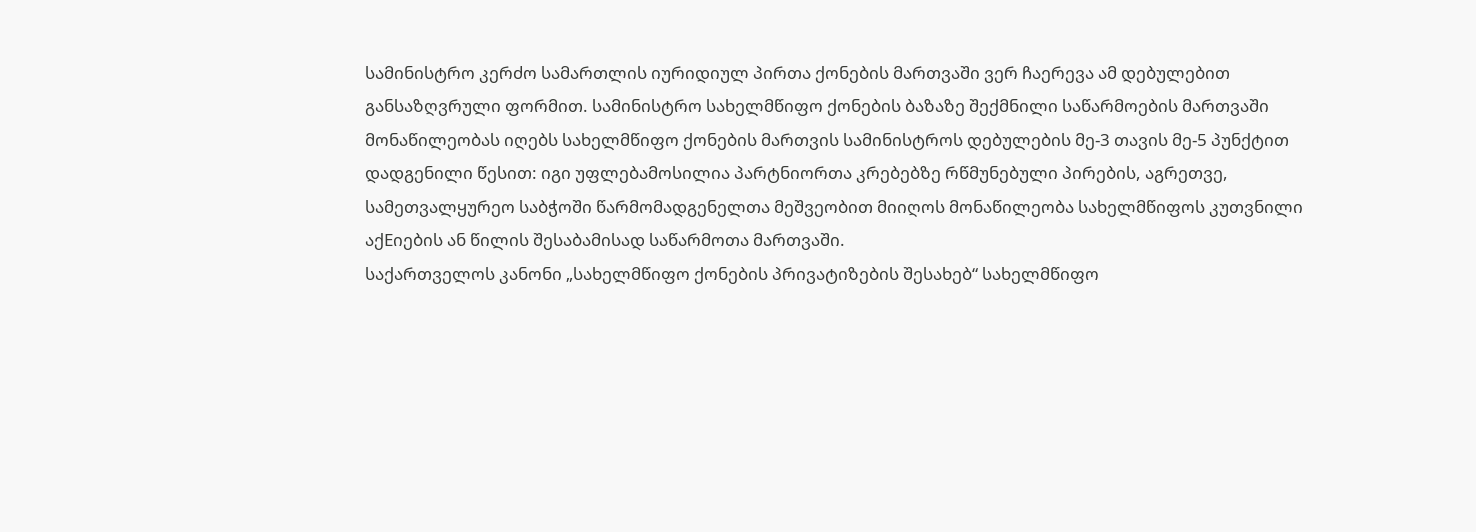სამინისტრო კერძო სამართლის იურიდიულ პირთა ქონების მართვაში ვერ ჩაერევა ამ დებულებით განსაზღვრული ფორმით. სამინისტრო სახელმწიფო ქონების ბაზაზე შექმნილი საწარმოების მართვაში მონაწილეობას იღებს სახელმწიფო ქონების მართვის სამინისტროს დებულების მე-3 თავის მე-5 პუნქტით დადგენილი წესით: იგი უფლებამოსილია პარტნიორთა კრებებზე რწმუნებული პირების, აგრეთვე, სამეთვალყურეო საბჭოში წარმომადგენელთა მეშვეობით მიიღოს მონაწილეობა სახელმწიფოს კუთვნილი აქEიების ან წილის შესაბამისად საწარმოთა მართვაში.
საქართველოს კანონი „სახელმწიფო ქონების პრივატიზების შესახებ“ სახელმწიფო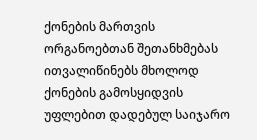ქონების მართვის ორგანოებთან შეთანხმებას ითვალიწინებს მხოლოდ ქონების გამოსყიდვის უფლებით დადებულ საიჯარო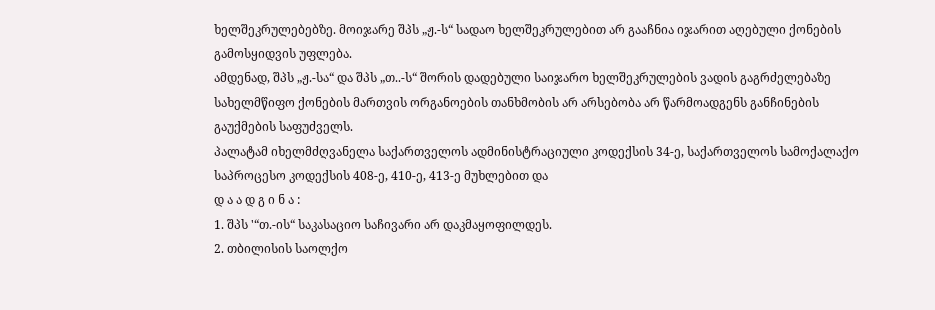ხელშეკრულებებზე. მოიჯარე შპს „ჟ.-ს“ სადაო ხელშეკრულებით არ გააჩნია იჯარით აღებული ქონების გამოსყიდვის უფლება.
ამდენად, შპს „ჟ.-სა“ და შპს „თ..-ს“ შორის დადებული საიჯარო ხელშეკრულების ვადის გაგრძელებაზე სახელმწიფო ქონების მართვის ორგანოების თანხმობის არ არსებობა არ წარმოადგენს განჩინების გაუქმების საფუძველს.
პალატამ იხელმძღვანელა საქართველოს ადმინისტრაციული კოდექსის 34-ე, საქართველოს სამოქალაქო საპროცესო კოდექსის 408-ე, 410-ე, 413-ე მუხლებით და
დ ა ა დ გ ი ნ ა :
1. შპს '“თ.-ის“ საკასაციო საჩივარი არ დაკმაყოფილდეს.
2. თბილისის საოლქო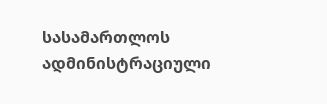სასამართლოს ადმინისტრაციული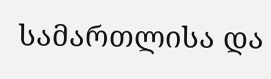სამართლისა და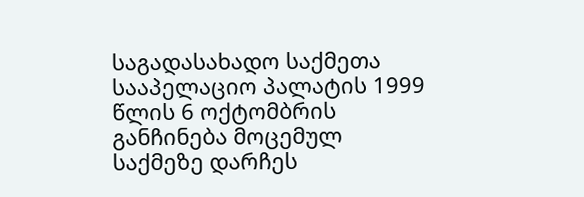საგადასახადო საქმეთა სააპელაციო პალატის 1999 წლის 6 ოქტომბრის განჩინება მოცემულ საქმეზე დარჩეს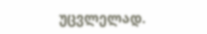უცვლელად.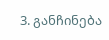3. განჩინება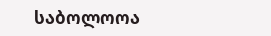საბოლოოა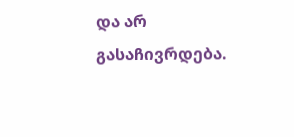და არ გასაჩივრდება.